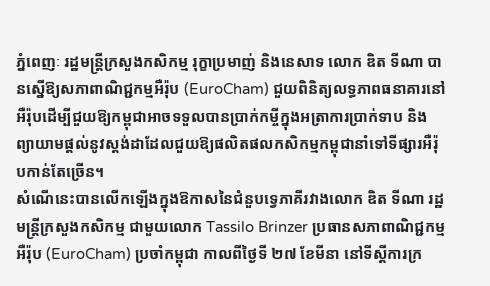ភ្នំពេញៈ រដ្ឋមន្ត្រីក្រសួងកសិកម្ម រុក្ខាប្រមាញ់ និងនេសាទ លោក ឌិត ទីណា បានស្នើឱ្យសភាពាណិជ្ជកម្មអឺរ៉ុប (EuroCham) ជួយពិនិត្យលទ្ធភាពធនាគារនៅអឺរ៉ុបដើម្បីជួយឱ្យកម្ពុជាអាចទទួលបានប្រាក់កម្ចីក្នុងអត្រាការប្រាក់ទាប និងព្យាយាមផ្តល់នូវស្តង់ដាដែលជួយឱ្យផលិតផលកសិកម្មកម្ពុជានាំទៅទីផ្សារអឺរ៉ុបកាន់តែច្រើន។
សំណើនេះបានលើកឡើងក្នុងឱកាសនៃជំនួបទ្វេភាគីរវាងលោក ឌិត ទីណា រដ្ឋមន្ត្រីក្រសួងកសិកម្ម ជាមួយលោក Tassilo Brinzer ប្រធានសភាពាណិជ្ជកម្មអឺរ៉ុប (EuroCham) ប្រចាំកម្ពុជា កាលពីថ្ងៃទី ២៧ ខែមីនា នៅទីស្តីការក្រ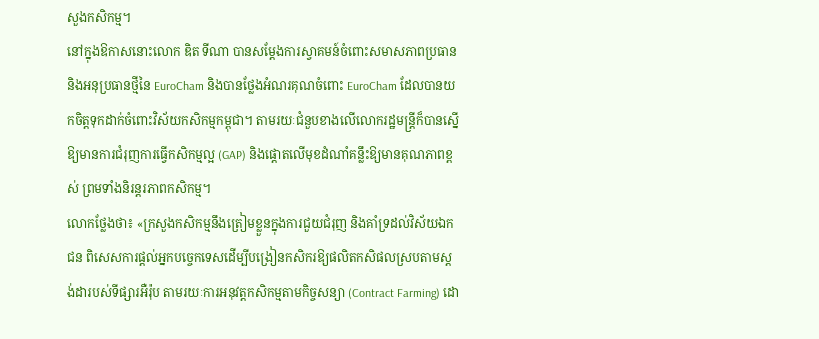សួងកសិកម្ម។
នៅក្នុងឱកាសនោះលោក ឌិត ទីណា បានសម្តែងការស្វាគមន៍ចំពោះសមាសភាពប្រធាន និងអនុប្រធានថ្មីនៃ EuroCham និងបានថ្លែងអំណរគុណចំពោះ EuroCham ដែលបានយកចិត្តទុកដាក់ចំពោះវិស័យកសិកម្មកម្ពុជា។ តាមរយៈជំនួបខាងលើលោករដ្ឋមន្ត្រីក៏បានស្នើឱ្យមានការជំរុញការធ្វើកសិកម្មល្អ (GAP) និងផ្តោតលើមុខដំណាំគន្លឹះឱ្យមានគុណភាពខ្ពស់ ព្រមទាំងនិរន្តរភាពកសិកម្ម។
លោកថ្លែងថា៖ «ក្រសួងកសិកម្មនឹងត្រៀមខ្លួនក្នុងការជួយជំរុញ និងគាំទ្រដល់វិស័យឯកជន ពិសេសការផ្តល់អ្នកបច្ចេកទេសដើម្បីបង្រៀនកសិករឱ្យផលិតកសិផលស្របតាមស្តង់ដារបស់ទីផ្សារអឺរ៉ុប តាមរយៈការអនុវត្តកសិកម្មតាមកិច្ចសន្យា (Contract Farming) ដោ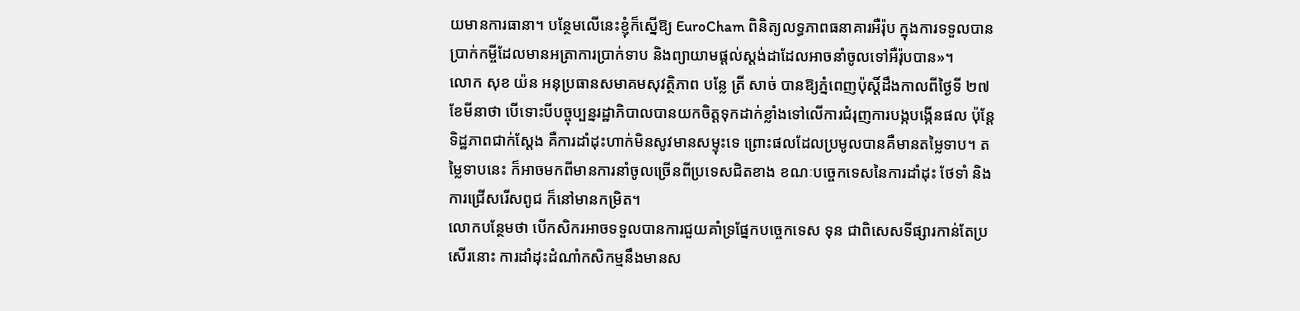យមានការធានា។ បន្ថែមលើនេះខ្ញុំក៏ស្នើឱ្យ EuroCham ពិនិត្យលទ្ធភាពធនាគារអឺរ៉ុប ក្នុងការទទួលបានប្រាក់កម្ចីដែលមានអត្រាការប្រាក់ទាប និងព្យាយាមផ្តល់ស្តង់ដាដែលអាចនាំចូលទៅអឺរ៉ុបបាន»។
លោក សុខ យ៉ន អនុប្រធានសមាគមសុវត្ថិភាព បន្លែ ត្រី សាច់ បានឱ្យភ្នំពេញប៉ុស្តិ៍ដឹងកាលពីថ្ងៃទី ២៧ ខែមីនាថា បើទោះបីបច្ចុប្បន្នរដ្ឋាភិបាលបានយកចិត្តទុកដាក់ខ្លាំងទៅលើការជំរុញការបង្កបង្កើនផល ប៉ុន្តែទិដ្ឋភាពជាក់ស្តែង គឺការដាំដុះហាក់មិនសូវមានសម្ទុះទេ ព្រោះផលដែលប្រមូលបានគឺមានតម្លៃទាប។ តម្លៃទាបនេះ ក៏អាចមកពីមានការនាំចូលច្រើនពីប្រទេសជិតខាង ខណៈបច្ចេកទេសនៃការដាំដុះ ថែទាំ និងការជ្រើសរើសពូជ ក៏នៅមានកម្រិត។
លោកបន្ថែមថា បើកសិករអាចទទួលបានការជួយគាំទ្រផ្នែកបច្ចេកទេស ទុន ជាពិសេសទីផ្សារកាន់តែប្រសើរនោះ ការដាំដុះដំណាំកសិកម្មនឹងមានស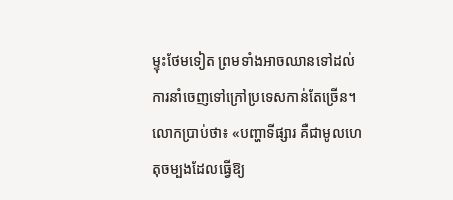ម្ទុះថែមទៀត ព្រមទាំងអាចឈានទៅដល់ការនាំចេញទៅក្រៅប្រទេសកាន់តែច្រើន។
លោកប្រាប់ថា៖ «បញ្ហាទីផ្សារ គឺជាមូលហេតុចម្បងដែលធ្វើឱ្យ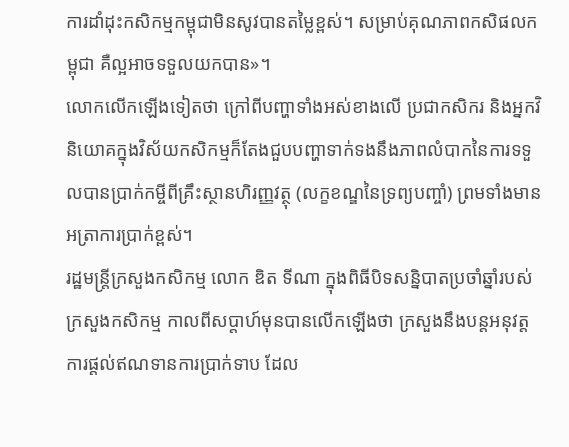ការដាំដុះកសិកម្មកម្ពុជាមិនសូវបានតម្លៃខ្ពស់។ សម្រាប់គុណភាពកសិផលកម្ពុជា គឺល្អអាចទទួលយកបាន»។
លោកលើកឡើងទៀតថា ក្រៅពីបញ្ហាទាំងអស់ខាងលើ ប្រជាកសិករ និងអ្នកវិនិយោគក្នុងវិស័យកសិកម្មក៏តែងជួបបញ្ហាទាក់ទងនឹងភាពលំបាកនៃការទទួលបានប្រាក់កម្ចីពីគ្រឹះស្ថានហិរញ្ញវត្ថុ (លក្ខខណ្ឌនៃទ្រព្យបញ្ចាំ) ព្រមទាំងមានអត្រាការប្រាក់ខ្ពស់។
រដ្ឋមន្ត្រីក្រសួងកសិកម្ម លោក ឌិត ទីណា ក្នុងពិធីបិទសន្និបាតប្រចាំឆ្នាំរបស់ក្រសួងកសិកម្ម កាលពីសប្តាហ៍មុនបានលើកឡើងថា ក្រសួងនឹងបន្តអនុវត្តការផ្តល់ឥណទានការប្រាក់ទាប ដែល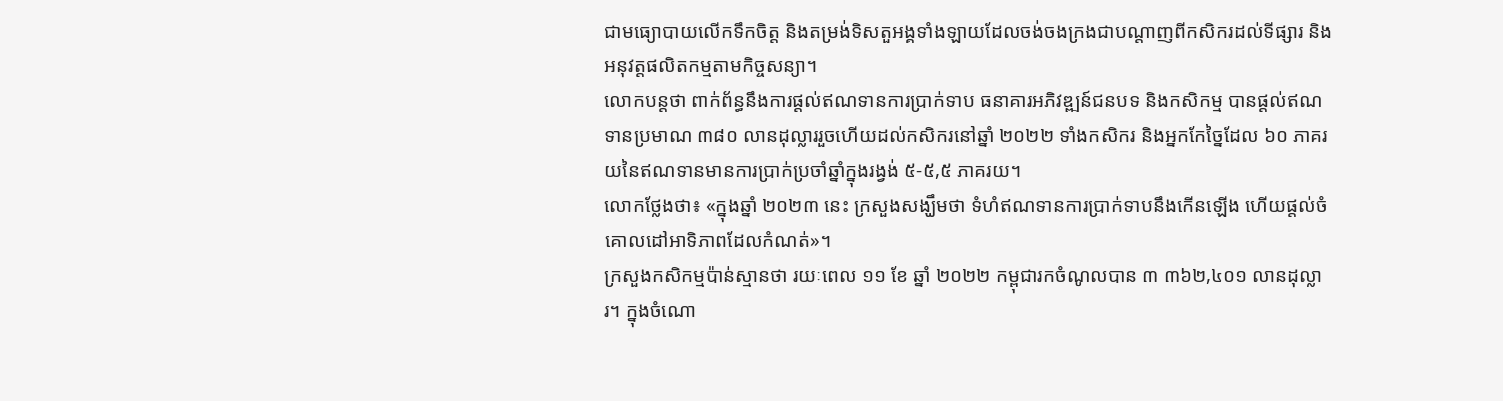ជាមធ្យោបាយលើកទឹកចិត្ត និងតម្រង់ទិសតួអង្គទាំងឡាយដែលចង់ចងក្រងជាបណ្តាញពីកសិករដល់ទីផ្សារ និងអនុវត្តផលិតកម្មតាមកិច្ចសន្យា។
លោកបន្តថា ពាក់ព័ន្ធនឹងការផ្តល់ឥណទានការប្រាក់ទាប ធនាគារអភិវឌ្ឍន៍ជនបទ និងកសិកម្ម បានផ្តល់ឥណទានប្រមាណ ៣៨០ លានដុល្លាររួចហើយដល់កសិករនៅឆ្នាំ ២០២២ ទាំងកសិករ និងអ្នកកែច្នៃដែល ៦០ ភាគរយនៃឥណទានមានការប្រាក់ប្រចាំឆ្នាំក្នុងរង្វង់ ៥-៥,៥ ភាគរយ។
លោកថ្លែងថា៖ «ក្នុងឆ្នាំ ២០២៣ នេះ ក្រសួងសង្ឃឹមថា ទំហំឥណទានការប្រាក់ទាបនឹងកើនឡើង ហើយផ្តល់ចំគោលដៅអាទិភាពដែលកំណត់»។
ក្រសួងកសិកម្មប៉ាន់ស្មានថា រយៈពេល ១១ ខែ ឆ្នាំ ២០២២ កម្ពុជារកចំណូលបាន ៣ ៣៦២,៤០១ លានដុល្លារ។ ក្នុងចំណោ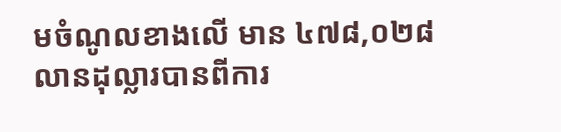មចំណូលខាងលើ មាន ៤៧៨,០២៨ លានដុល្លារបានពីការ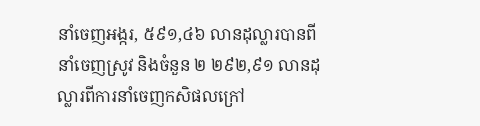នាំចេញអង្ករ, ៥៩១,៤៦ លានដុល្លារបានពីនាំចេញស្រូវ និងចំនួន ២ ២៩២,៩១ លានដុល្លារពីការនាំចេញកសិផលក្រៅ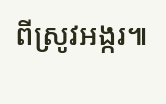ពីស្រូវអង្ករ៕